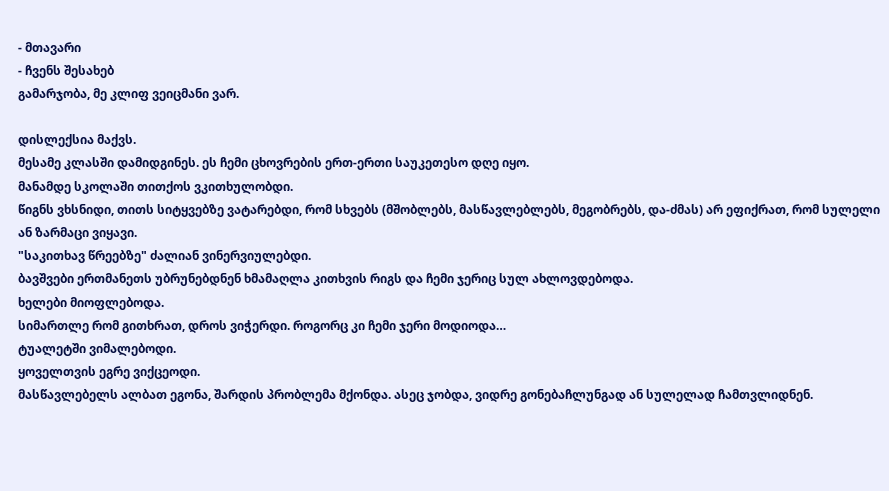- მთავარი
- ჩვენს შესახებ
გამარჯობა, მე კლიფ ვეიცმანი ვარ.

დისლექსია მაქვს.
მესამე კლასში დამიდგინეს. ეს ჩემი ცხოვრების ერთ-ერთი საუკეთესო დღე იყო.
მანამდე სკოლაში თითქოს ვკითხულობდი.
წიგნს ვხსნიდი, თითს სიტყვებზე ვატარებდი, რომ სხვებს (მშობლებს, მასწავლებლებს, მეგობრებს, და-ძმას) არ ეფიქრათ, რომ სულელი ან ზარმაცი ვიყავი.
"საკითხავ წრეებზე" ძალიან ვინერვიულებდი.
ბავშვები ერთმანეთს უბრუნებდნენ ხმამაღლა კითხვის რიგს და ჩემი ჯერიც სულ ახლოვდებოდა.
ხელები მიოფლებოდა.
სიმართლე რომ გითხრათ, დროს ვიჭერდი. როგორც კი ჩემი ჯერი მოდიოდა…
ტუალეტში ვიმალებოდი.
ყოველთვის ეგრე ვიქცეოდი.
მასწავლებელს ალბათ ეგონა, შარდის პრობლემა მქონდა. ასეც ჯობდა, ვიდრე გონებაჩლუნგად ან სულელად ჩამთვლიდნენ.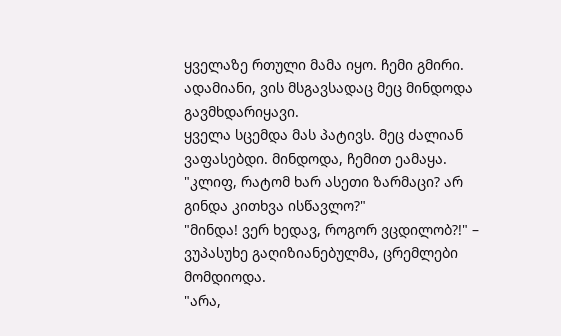ყველაზე რთული მამა იყო. ჩემი გმირი.
ადამიანი, ვის მსგავსადაც მეც მინდოდა გავმხდარიყავი.
ყველა სცემდა მას პატივს. მეც ძალიან ვაფასებდი. მინდოდა, ჩემით ეამაყა.
"კლიფ, რატომ ხარ ასეთი ზარმაცი? არ გინდა კითხვა ისწავლო?"
"მინდა! ვერ ხედავ, როგორ ვცდილობ?!" – ვუპასუხე გაღიზიანებულმა, ცრემლები მომდიოდა.
"არა,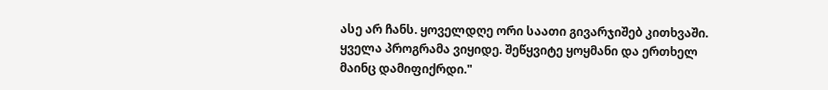ასე არ ჩანს. ყოველდღე ორი საათი გივარჯიშებ კითხვაში. ყველა პროგრამა ვიყიდე. შეწყვიტე ყოყმანი და ერთხელ მაინც დამიფიქრდი."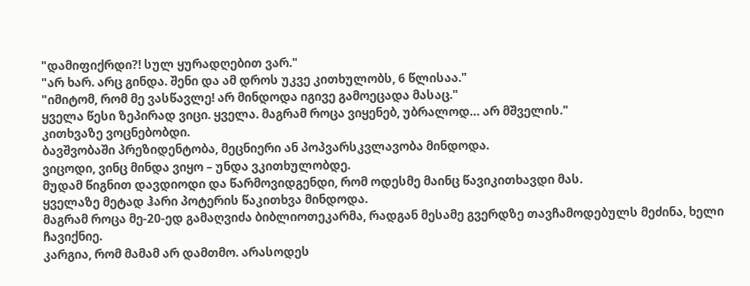"დამიფიქრდი?! სულ ყურადღებით ვარ."
"არ ხარ. არც გინდა. შენი და ამ დროს უკვე კითხულობს, 6 წლისაა."
"იმიტომ, რომ მე ვასწავლე! არ მინდოდა იგივე გამოეცადა მასაც."
ყველა წესი ზეპირად ვიცი. ყველა. მაგრამ როცა ვიყენებ, უბრალოდ… არ მშველის."
კითხვაზე ვოცნებობდი.
ბავშვობაში პრეზიდენტობა, მეცნიერი ან პოპვარსკვლავობა მინდოდა.
ვიცოდი, ვინც მინდა ვიყო – უნდა ვკითხულობდე.
მუდამ წიგნით დავდიოდი და წარმოვიდგენდი, რომ ოდესმე მაინც წავიკითხავდი მას.
ყველაზე მეტად ჰარი პოტერის წაკითხვა მინდოდა.
მაგრამ როცა მე-20-ედ გამაღვიძა ბიბლიოთეკარმა, რადგან მესამე გვერდზე თავჩამოდებულს მეძინა, ხელი ჩავიქნიე.
კარგია, რომ მამამ არ დამთმო. არასოდეს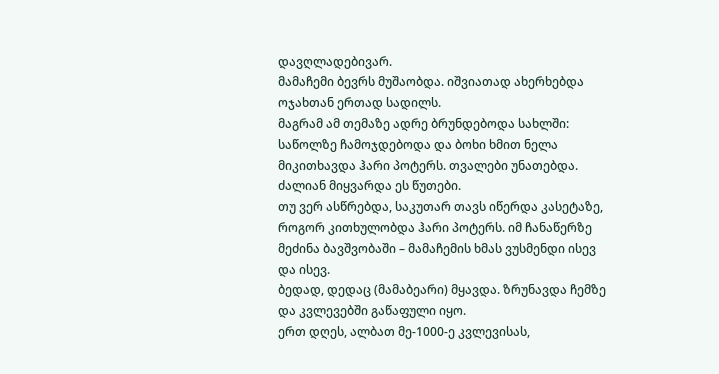დავღლადებივარ.
მამაჩემი ბევრს მუშაობდა. იშვიათად ახერხებდა ოჯახთან ერთად სადილს.
მაგრამ ამ თემაზე ადრე ბრუნდებოდა სახლში:
საწოლზე ჩამოჯდებოდა და ბოხი ხმით ნელა მიკითხავდა ჰარი პოტერს. თვალები უნათებდა. ძალიან მიყვარდა ეს წუთები.
თუ ვერ ასწრებდა, საკუთარ თავს იწერდა კასეტაზე, როგორ კითხულობდა ჰარი პოტერს. იმ ჩანაწერზე მეძინა ბავშვობაში – მამაჩემის ხმას ვუსმენდი ისევ და ისევ.
ბედად, დედაც (მამაბეარი) მყავდა. ზრუნავდა ჩემზე და კვლევებში გაწაფული იყო.
ერთ დღეს, ალბათ მე-1000-ე კვლევისას,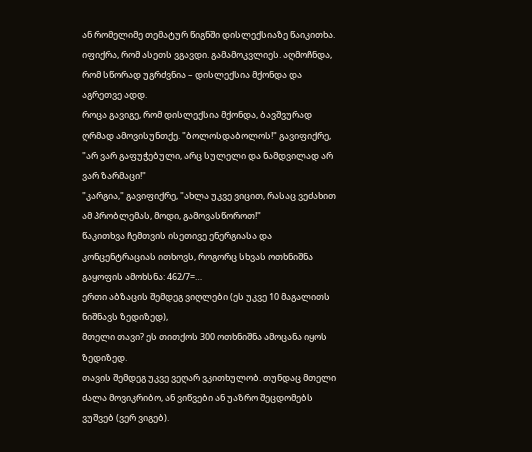ან რომელიმე თემატურ წიგნში დისლექსიაზე წაიკითხა. იფიქრა, რომ ასეთს ვგავდი. გამამოკვლიეს. აღმოჩნდა, რომ სწორად უგრძვნია – დისლექსია მქონდა და აგრეთვე ადდ.
როცა გავიგე, რომ დისლექსია მქონდა, ბავშვურად ღრმად ამოვისუნთქე. "ბოლოსდაბოლოს!" გავიფიქრე, "არ ვარ გაფუჭებული, არც სულელი და ნამდვილად არ ვარ ზარმაცი!"
"კარგია," გავიფიქრე, "ახლა უკვე ვიცით, რასაც ვეძახით ამ პრობლემას, მოდი, გამოვასწოროთ!"
წაკითხვა ჩემთვის ისეთივე ენერგიასა და კონცენტრაციას ითხოვს, როგორც სხვას ოთხნიშნა გაყოფის ამოხსნა: 462/7=…
ერთი აბზაცის შემდეგ ვიღლები (ეს უკვე 10 მაგალითს ნიშნავს ზედიზედ),
მთელი თავი? ეს თითქოს 300 ოთხნიშნა ამოცანა იყოს ზედიზედ.
თავის შემდეგ უკვე ვეღარ ვკითხულობ. თუნდაც მთელი ძალა მოვიკრიბო, ან ვიწვები ან უაზრო შეცდომებს ვუშვებ (ვერ ვიგებ).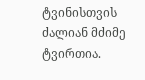ტვინისთვის ძალიან მძიმე ტვირთია.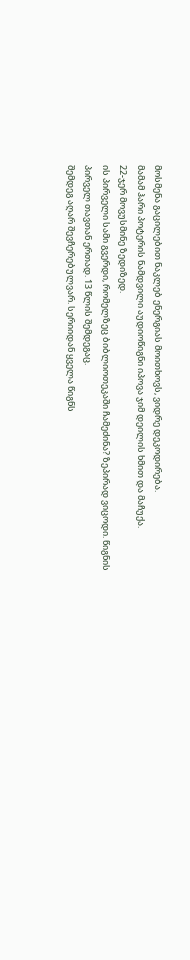მოსმენა გაცილებით ნაკლებ ენერგიას მოითხოვს, ვიდრე დეკოდირება.
მამამ ჰარი პოტერის ნამდვილი აუდიოწიგნი იპოვა ჯიმ დეილის ხმით და მაჩუქა.
22-ჯერ მოვუსმინე ზედიზედ.
ის პირველი სამი გვერდი, რომელზეც ბიბლიოთეკაში ჩამეძინა? ზეპირად ვიცოდი. წიგნის პირველ თავთან ერთად. 13 წლის შემდეგაც.
შემდეგ აღარ შევჩერებულვარ. სერიიდან ყველა წიგნს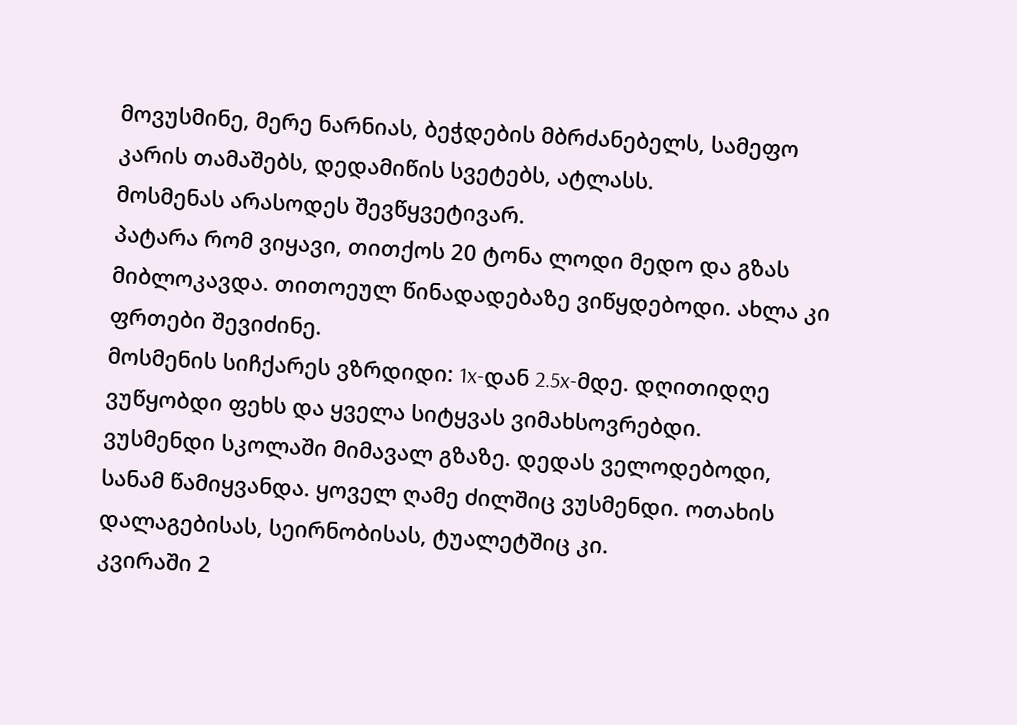მოვუსმინე, მერე ნარნიას, ბეჭდების მბრძანებელს, სამეფო კარის თამაშებს, დედამიწის სვეტებს, ატლასს.
მოსმენას არასოდეს შევწყვეტივარ.
პატარა რომ ვიყავი, თითქოს 20 ტონა ლოდი მედო და გზას მიბლოკავდა. თითოეულ წინადადებაზე ვიწყდებოდი. ახლა კი ფრთები შევიძინე.
მოსმენის სიჩქარეს ვზრდიდი: 1x-დან 2.5x-მდე. დღითიდღე ვუწყობდი ფეხს და ყველა სიტყვას ვიმახსოვრებდი.
ვუსმენდი სკოლაში მიმავალ გზაზე. დედას ველოდებოდი, სანამ წამიყვანდა. ყოველ ღამე ძილშიც ვუსმენდი. ოთახის დალაგებისას, სეირნობისას, ტუალეტშიც კი.
კვირაში 2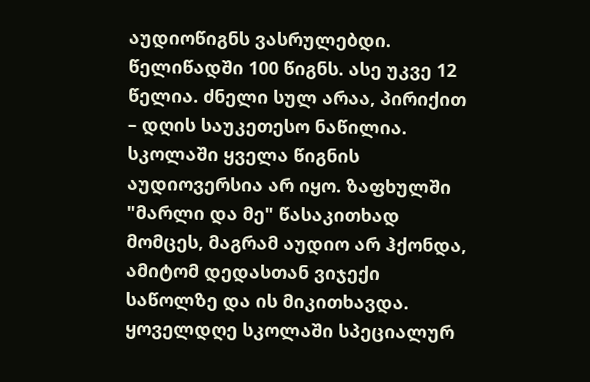აუდიოწიგნს ვასრულებდი. წელიწადში 100 წიგნს. ასე უკვე 12 წელია. ძნელი სულ არაა, პირიქით – დღის საუკეთესო ნაწილია.
სკოლაში ყველა წიგნის აუდიოვერსია არ იყო. ზაფხულში "მარლი და მე" წასაკითხად მომცეს, მაგრამ აუდიო არ ჰქონდა, ამიტომ დედასთან ვიჯექი საწოლზე და ის მიკითხავდა.
ყოველდღე სკოლაში სპეციალურ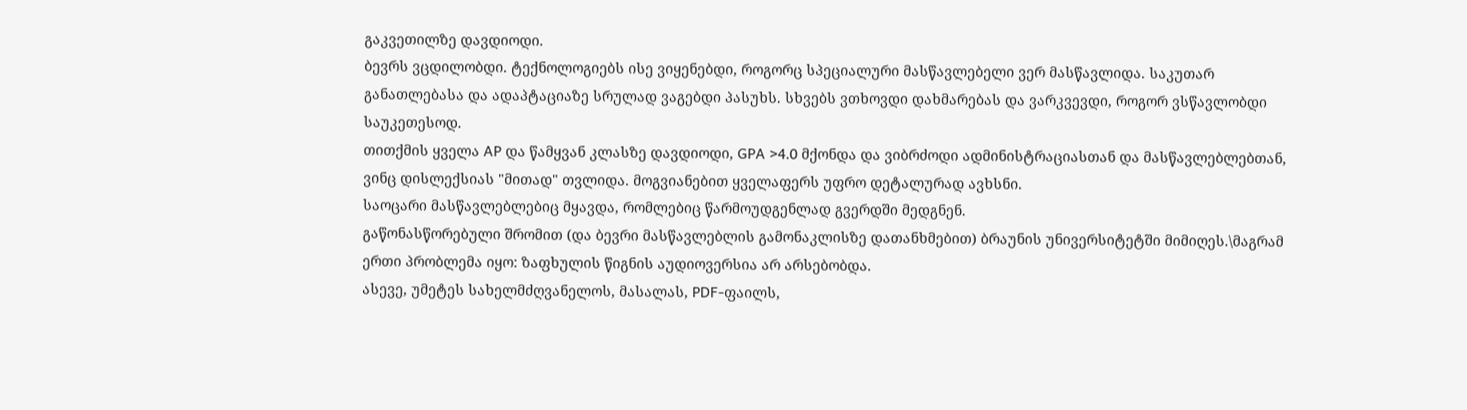გაკვეთილზე დავდიოდი.
ბევრს ვცდილობდი. ტექნოლოგიებს ისე ვიყენებდი, როგორც სპეციალური მასწავლებელი ვერ მასწავლიდა. საკუთარ განათლებასა და ადაპტაციაზე სრულად ვაგებდი პასუხს. სხვებს ვთხოვდი დახმარებას და ვარკვევდი, როგორ ვსწავლობდი საუკეთესოდ.
თითქმის ყველა AP და წამყვან კლასზე დავდიოდი, GPA >4.0 მქონდა და ვიბრძოდი ადმინისტრაციასთან და მასწავლებლებთან, ვინც დისლექსიას "მითად" თვლიდა. მოგვიანებით ყველაფერს უფრო დეტალურად ავხსნი.
საოცარი მასწავლებლებიც მყავდა, რომლებიც წარმოუდგენლად გვერდში მედგნენ.
გაწონასწორებული შრომით (და ბევრი მასწავლებლის გამონაკლისზე დათანხმებით) ბრაუნის უნივერსიტეტში მიმიღეს.\მაგრამ ერთი პრობლემა იყო: ზაფხულის წიგნის აუდიოვერსია არ არსებობდა.
ასევე, უმეტეს სახელმძღვანელოს, მასალას, PDF-ფაილს,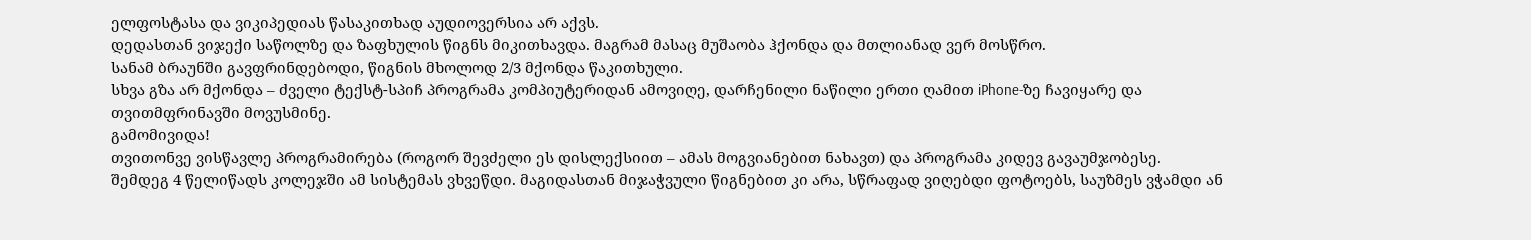ელფოსტასა და ვიკიპედიას წასაკითხად აუდიოვერსია არ აქვს.
დედასთან ვიჯექი საწოლზე და ზაფხულის წიგნს მიკითხავდა. მაგრამ მასაც მუშაობა ჰქონდა და მთლიანად ვერ მოსწრო.
სანამ ბრაუნში გავფრინდებოდი, წიგნის მხოლოდ 2/3 მქონდა წაკითხული.
სხვა გზა არ მქონდა – ძველი ტექსტ-სპიჩ პროგრამა კომპიუტერიდან ამოვიღე, დარჩენილი ნაწილი ერთი ღამით iPhone-ზე ჩავიყარე და თვითმფრინავში მოვუსმინე.
გამომივიდა!
თვითონვე ვისწავლე პროგრამირება (როგორ შევძელი ეს დისლექსიით – ამას მოგვიანებით ნახავთ) და პროგრამა კიდევ გავაუმჯობესე.
შემდეგ 4 წელიწადს კოლეჯში ამ სისტემას ვხვეწდი. მაგიდასთან მიჯაჭვული წიგნებით კი არა, სწრაფად ვიღებდი ფოტოებს, საუზმეს ვჭამდი ან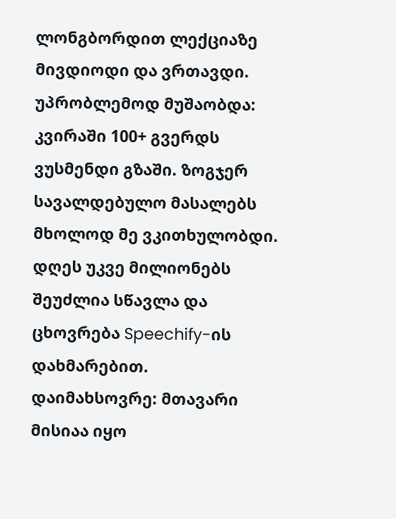ლონგბორდით ლექციაზე მივდიოდი და ვრთავდი.
უპრობლემოდ მუშაობდა: კვირაში 100+ გვერდს ვუსმენდი გზაში. ზოგჯერ სავალდებულო მასალებს მხოლოდ მე ვკითხულობდი.
დღეს უკვე მილიონებს შეუძლია სწავლა და ცხოვრება Speechify-ის დახმარებით.
დაიმახსოვრე: მთავარი მისიაა იყო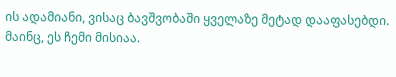ის ადამიანი, ვისაც ბავშვობაში ყველაზე მეტად დააფასებდი. მაინც, ეს ჩემი მისიაა.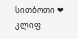სითბოთი ❤
კლიფ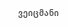ვეიცმანი